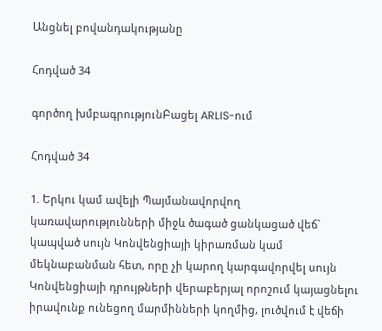Անցնել բովանդակությանը

Հոդված 34

գործող խմբագրությունԲացել ARLIS-ում

Հոդված 34

1. Երկու կամ ավելի Պայմանավորվող կառավարությունների միջև ծագած ցանկացած վեճ` կապված սույն Կոնվենցիայի կիրառման կամ մեկնաբանման հետ, որը չի կարող կարգավորվել սույն Կոնվենցիայի դրույթների վերաբերյալ որոշում կայացնելու իրավունք ունեցող մարմինների կողմից, լուծվում է վեճի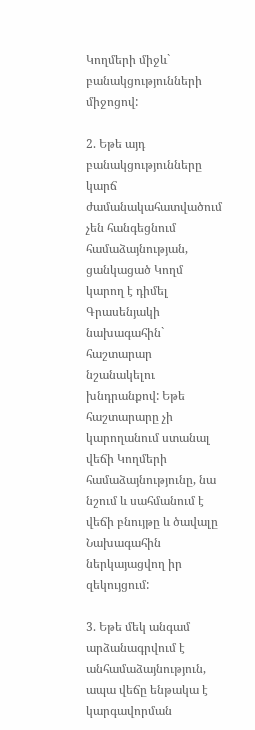Կողմերի միջև` բանակցությունների միջոցով:

2. Եթե այդ բանակցությունները կարճ ժամանակահատվածում չեն հանգեցնում համաձայնության, ցանկացած Կողմ կարող է դիմել Գրասենյակի նախագահին` հաշտարար նշանակելու խնդրանքով: Եթե հաշտարարը չի կարողանում ստանալ վեճի Կողմերի համաձայնությունը, նա նշում և սահմանում է վեճի բնույթը և ծավալը Նախագահին ներկայացվող իր զեկույցում:

3. Եթե մեկ անգամ արձանագրվում է անհամաձայնություն, ապա վեճը ենթակա է կարգավորման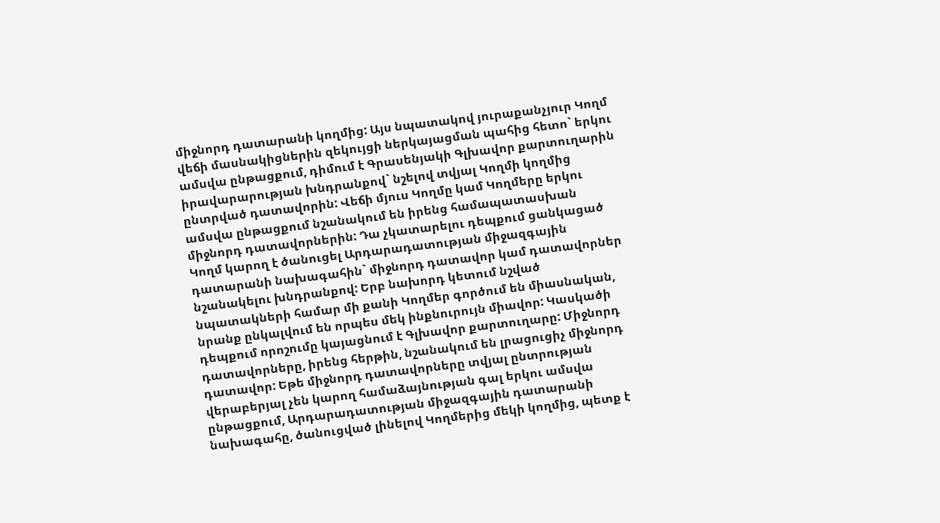միջնորդ դատարանի կողմից: Այս նպատակով յուրաքանչյուր Կողմ վեճի մասնակիցներին զեկույցի ներկայացման պահից հետո` երկու ամսվա ընթացքում, դիմում է Գրասենյակի Գլխավոր քարտուղարին իրավարարության խնդրանքով` նշելով տվյալ Կողմի կողմից ընտրված դատավորին: Վեճի մյուս Կողմը կամ Կողմերը երկու ամսվա ընթացքում նշանակում են իրենց համապատասխան միջնորդ դատավորներին: Դա չկատարելու դեպքում ցանկացած Կողմ կարող է ծանուցել Արդարադատության միջազգային դատարանի նախագահին` միջնորդ դատավոր կամ դատավորներ նշանակելու խնդրանքով: Երբ նախորդ կետում նշված նպատակների համար մի քանի Կողմեր գործում են միասնական, նրանք ընկալվում են որպես մեկ ինքնուրույն միավոր: Կասկածի դեպքում որոշումը կայացնում է Գլխավոր քարտուղարը: Միջնորդ դատավորները, իրենց հերթին, նշանակում են լրացուցիչ միջնորդ դատավոր: Եթե միջնորդ դատավորները տվյալ ընտրության վերաբերյալ չեն կարող համաձայնության գալ երկու ամսվա ընթացքում, Արդարադատության միջազգային դատարանի նախագահը, ծանուցված լինելով Կողմերից մեկի կողմից, պետք է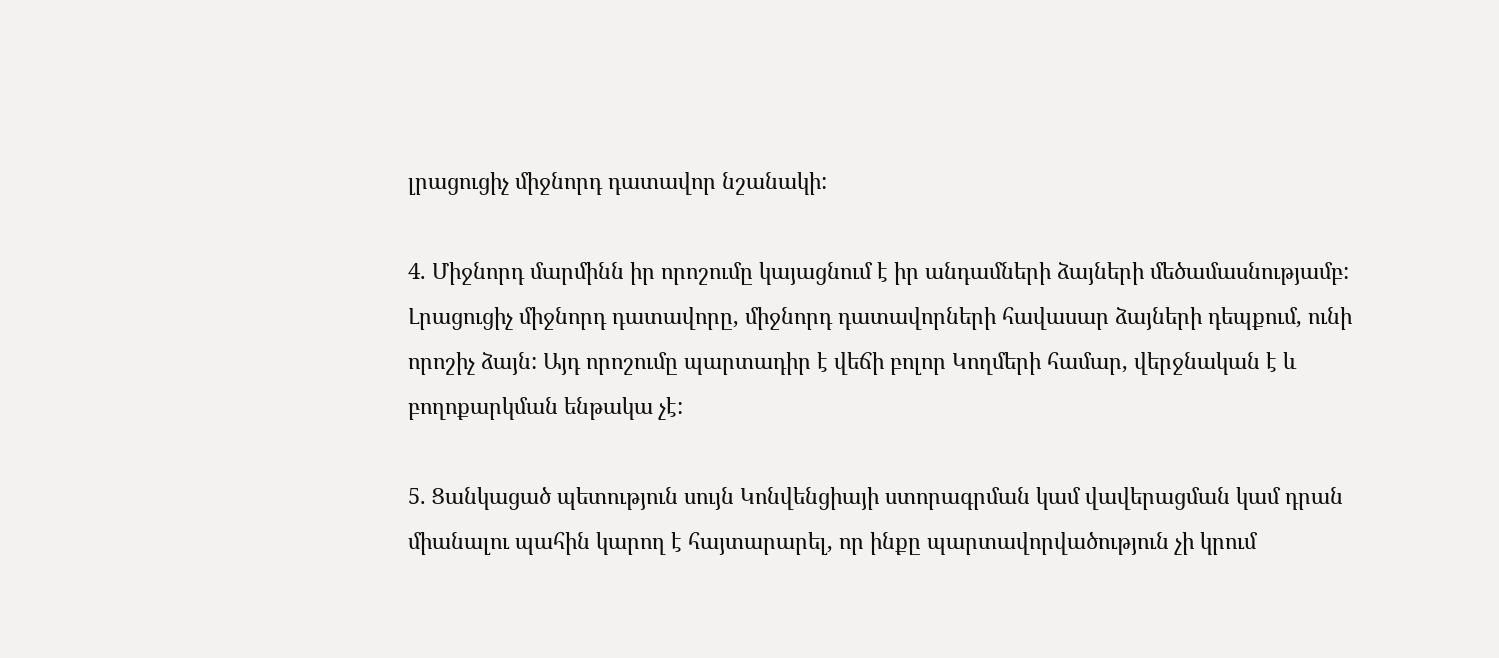լրացուցիչ միջնորդ դատավոր նշանակի:

4. Միջնորդ մարմինն իր որոշումը կայացնում է իր անդամների ձայների մեծամասնությամբ: Լրացուցիչ միջնորդ դատավորը, միջնորդ դատավորների հավասար ձայների դեպքում, ունի որոշիչ ձայն: Այդ որոշումը պարտադիր է վեճի բոլոր Կողմերի համար, վերջնական է և բողոքարկման ենթակա չէ:

5. Ցանկացած պետություն սույն Կոնվենցիայի ստորագրման կամ վավերացման կամ դրան միանալու պահին կարող է հայտարարել, որ ինքը պարտավորվածություն չի կրում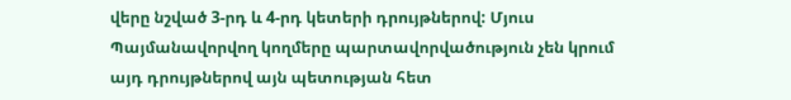վերը նշված 3-րդ և 4-րդ կետերի դրույթներով: Մյուս Պայմանավորվող կողմերը պարտավորվածություն չեն կրում այդ դրույթներով այն պետության հետ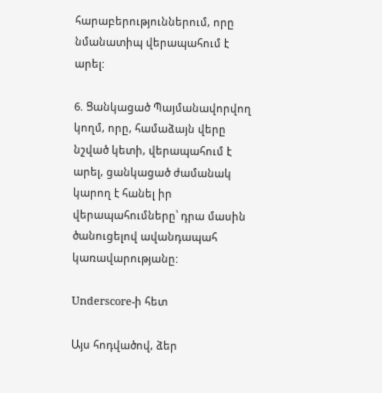հարաբերություններում, որը նմանատիպ վերապահում է արել:

6. Ցանկացած Պայմանավորվող կողմ, որը, համաձայն վերը նշված կետի, վերապահում է արել, ցանկացած ժամանակ կարող է հանել իր վերապահումները՝ դրա մասին ծանուցելով ավանդապահ կառավարությանը:

Underscore-ի հետ

Այս հոդվածով, ձեր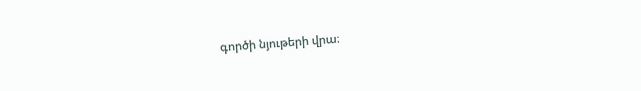գործի նյութերի վրա։